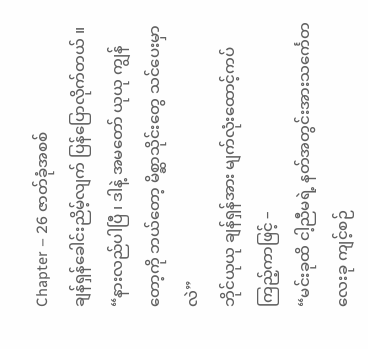Chapter – 26 ဇာတ်ခုံအစစ်
ချန်ရှန်ခေါင်းညိမ့်လျက် ပြန်ပြောလိုက်တယ် ။
“နားလည်ပါပြီ ၊ ဒါနဲ့ အမတော် ယုယု ကျွန်တော့ကို ဘယ်တော့ မိစ္ဆာသိုင်းတွေ သင်ပေးမှာ လဲ”
ဘိုင်ယုယု ချန်ရှန်အား မျက်လုံးထောင့်ကပ်ကြည့်ကာဖြင့် –
“မင်းခုထိ ငါ့ညီမရဲ့ နတ်အတွင်းအားသင်္ကေတလေးခု ကျင့်စဉ်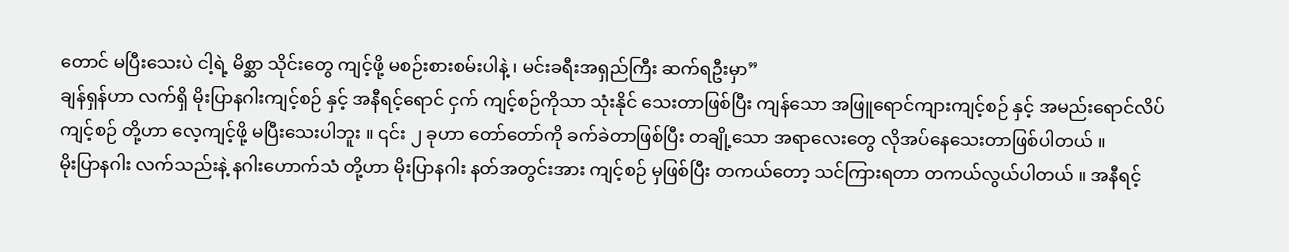တောင် မပြီးသေးပဲ ငါ့ရဲ့ မိစ္ဆာ သိုင်းတွေ ကျင့်ဖို့ မစဉ်းစားစမ်းပါနဲ့ ၊ မင်းခရီးအရှည်ကြီး ဆက်ရဦးမှာ”
ချန်ရှန်ဟာ လက်ရှိ မိုးပြာနဂါးကျင့်စဉ် နှင့် အနီရင့်ရောင် ငှက် ကျင့်စဉ်ကိုသာ သုံးနိုင် သေးတာဖြစ်ပြီး ကျန်သော အဖြူရောင်ကျားကျင့်စဉ် နှင့် အမည်းရောင်လိပ် ကျင့်စဉ် တို့ဟာ လေ့ကျင့်ဖို့ မပြီးသေးပါဘူး ။ ၎င်း ၂ ခုဟာ တော်တော်ကို ခက်ခဲတာဖြစ်ပြီး တချို့သော အရာလေးတွေ လိုအပ်နေသေးတာဖြစ်ပါတယ် ။
မိုးပြာနဂါး လက်သည်းနဲ့ နဂါးဟောက်သံ တို့ဟာ မိုးပြာနဂါး နတ်အတွင်းအား ကျင့်စဉ် မှဖြစ်ပြီး တကယ်တော့ သင်ကြားရတာ တကယ်လွယ်ပါတယ် ။ အနီရင့်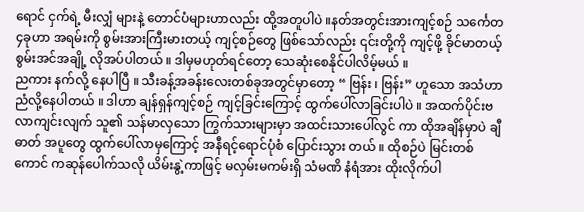ရောင် ငှက်ရဲ့ မီးလျှံ များနဲ့ တောင်ပံများဟာလည်း ထို့အတူပါပဲ ။နတ်အတွင်းအားကျင့်စဉ် သင်္ကေတ ၄ခုဟာ အရမ်းကို စွမ်းအားကြီးမားတယ့် ကျင့်စဉ်တွေ ဖြစ်သော်လည်း ၎င်းတို့ကို ကျင့်ဖို့ ခိုင်မာတယ့် စွမ်းအင်အချို့ လိုအပ်ပါတယ် ။ ဒါမှမဟုတ်ရင်တော့ သေဆုံးစေနိုင်ပါလိမ့်မယ် ။
ညကား နက်လို့ နေပါပြီ ။ သီးခန့်အခန်းလေးတစ်ခုအတွင်မှာတော့ “ ဗြန်း ၊ ဗြန်း” ဟူသော အသံဟာ ညံလို့နေပါတယ် ။ ဒါဟာ ချန်ရှန်ကျင့်စဉ် ကျင့်ခြင်းကြောင့် ထွက်ပေါ်လာခြင်းပါပဲ ။ အထက်ပိုင်းဗလာကျင်းလျက် သူ၏ သန်မာလှသော ကြွက်သားများမှာ အထင်းသားပေါ်လွင် ကာ ထိုအချိန်မှာပဲ ချီဓာတ် အပူတွေ ထွက်ပေါ်လာမှကြောင့် အနီရင့်ရောင်ပုံစံ ပြောင်းသွား တယ် ။ ထိုစဉ်ပဲ မြင်းတစ်ကောင် ကဆုန်ပေါက်သလို ယိမ်းနွဲ့ကာဖြင့် မလှမ်းမကမ်းရှိ သံမဏိ နံရံအား ထိုးလိုက်ပါ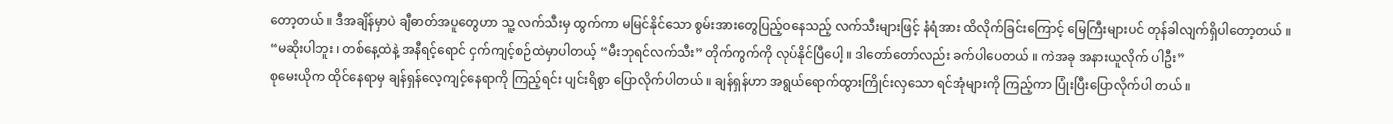တော့တယ် ။ ဒီအချိန်မှာပဲ ချီဓာတ်အပူတွေဟာ သူ့ လက်သီးမှ ထွက်ကာ မမြင်နိုင်သော စွမ်းအားတွေပြည့်ဝနေသည့် လက်သီးများဖြင့် နံရံအား ထိလိုက်ခြင်းကြောင့် မြေကြီးများပင် တုန်ခါလျက်ရှိပါတော့တယ် ။
“မဆိုးပါဘူး ၊ တစ်နေ့ထဲနဲ့ အနီရင့်ရောင် ငှက်ကျင့်စဉ်ထဲမှာပါတယ့် “မီးဘုရင်လက်သီး” တိုက်ကွက်ကို လုပ်နိုင်ပြီပေါ့ ။ ဒါတော်တော်လည်း ခက်ပါပေတယ် ။ ကဲအခု အနားယူလိုက် ပါဦး”
စုမေးယိုက ထိုင်နေရာမှ ချန်ရှန်လေ့ကျင့်နေရာကို ကြည့်ရင်း ပျင်းရိစွာ ပြောလိုက်ပါတယ် ။ ချန်ရှန်ဟာ အရွယ်ရောက်ထွားကြိုင်းလှသော ရင်အုံများကို ကြည့်ကာ ပြုံးပြီးပြောလိုက်ပါ တယ် ။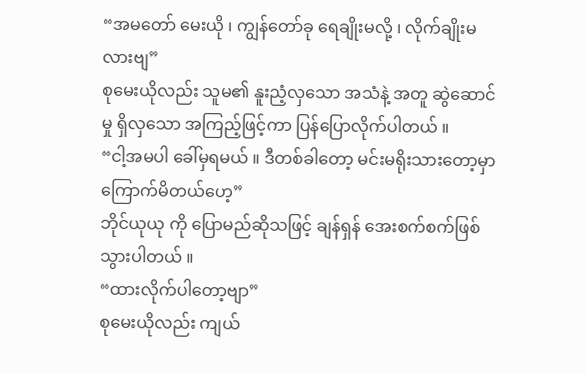“အမတော် မေးယို ၊ ကျွန်တော်ခု ရေချိုးမလို့ ၊ လိုက်ချိုးမလားဗျ”
စုမေးယိုလည်း သူမ၏ နူးညံ့လှသော အသံနဲ့ အတူ ဆွဲဆောင်မှု ရှိလှသော အကြည့်ဖြင့်ကာ ပြန်ပြောလိုက်ပါတယ် ။
“ငါ့အမပါ ခေါ်မှရမယ် ။ ဒီတစ်ခါတော့ မင်းမရိုးသားတော့မှာ ကြောက်မိတယ်ဟေ့”
ဘိုင်ယုယု ကို ပြောမည်ဆိုသဖြင့် ချန်ရှန် အေးစက်စက်ဖြစ်သွားပါတယ် ။
“ထားလိုက်ပါတော့ဗျာ”
စုမေးယိုလည်း ကျယ်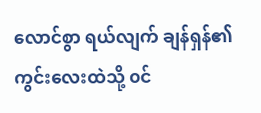လောင်စွာ ရယ်လျက် ချန်ရှန်၏ ကွင်းလေးထဲသို့ ၀င်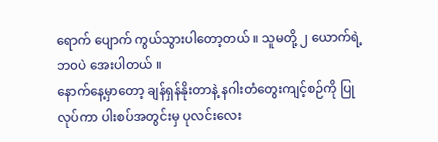ရောက် ပျောက် ကွယ်သွားပါတော့တယ် ။ သူမတို့ ၂ ယောက်ရဲ့ ဘ၀ပဲ အေးပါတယ် ။
နောက်နေ့မှာတော့ ချန်ရှန်နိုးတာနဲ့ နဂါးတံတွေးကျင့်စဉ်ကို ပြုလုပ်ကာ ပါးစပ်အတွင်းမှ ပုလင်းလေး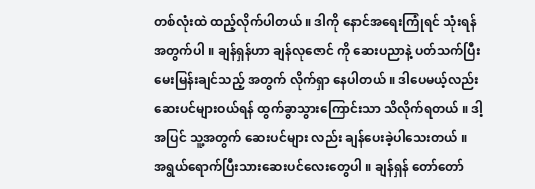တစ်လုံးထဲ ထည့်လိုက်ပါတယ် ။ ဒါကို နောင်အရေးကြုံရင် သုံးရန်အတွက်ပါ ။ ချန်ရှန်ဟာ ချန်လုဇောင် ကို ဆေးပညာနဲ့ ပတ်သက်ပြီး မေးမြန်းချင်သည့် အတွက် လိုက်ရှာ နေပါတယ် ။ ဒါပေမယ့်လည်း ဆေးပင်များဝယ်ရန် ထွက်ခွာသွားကြောင်းသာ သိလိုက်ရတယ် ။ ဒါ့အပြင် သူ့အတွက် ဆေးပင်များ လည်း ချန်ပေးခဲ့ပါသေးတယ် ။
အရွယ်ရောက်ပြီးသားဆေးပင်လေးတွေပါ ။ ချန်ရှန် တော်တော်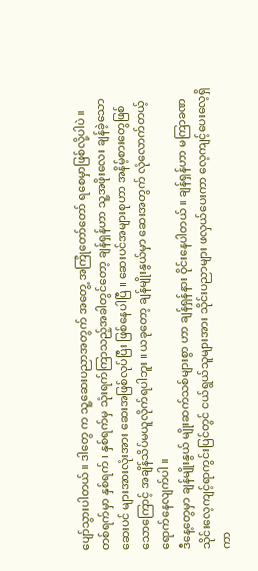ပျော်သွားပါတယ် ။ ဒါတွေ က သူ့ဆေးပညာအတွက် အတွေ့ အကြုံတော်တော် ရစေမှာဖြစ်လို့ပါပဲ ။ တစ်ရက်မှာ နှစ်ရက် ၊ နှစ်ရက်မှ သုံးရက်ကြာသည့်အခါတွင်တော့ ချန်ရှန်ဟာ သူ့အဖိုးလေး ချန်ခဲ့သော ဆေးပင် များအားလုံးအား ဆေးအဖြစ်လုပ်ပြီး ဖြစ်နေပါပြီ ။ ဆေးပင်အများစုဟာ အနိမ့်စားတွေဖြစ် သောကြောင့် အချိန်သိပ်မယူလိုက်ရပါဘူး ။ ယခုတော့ ချန်မျိုးနွယ်မှာ ဆေးအတွက် လုံလောက်တယ့် ရောက်နေလျက်ပါ ။
ဒီနေ့တွေမှာ ချန်မျိုးနွယ် မျိုးဆက်သစ်များစွာ ဟာ ချန်ရှန်နား ဝိုင်းနေပါတယ် ။ ချန်ရှန်ဟာ မကြာခဏ သိုင်းလေ့ကျင့်ရာကွင်းပြင်တွင် ငယ်ရွယ်သူများအား သိုင်းပညာများ ဖလှယ်ပေးကာ လေ့ကျင့်ပေးလေ့ရှိကာ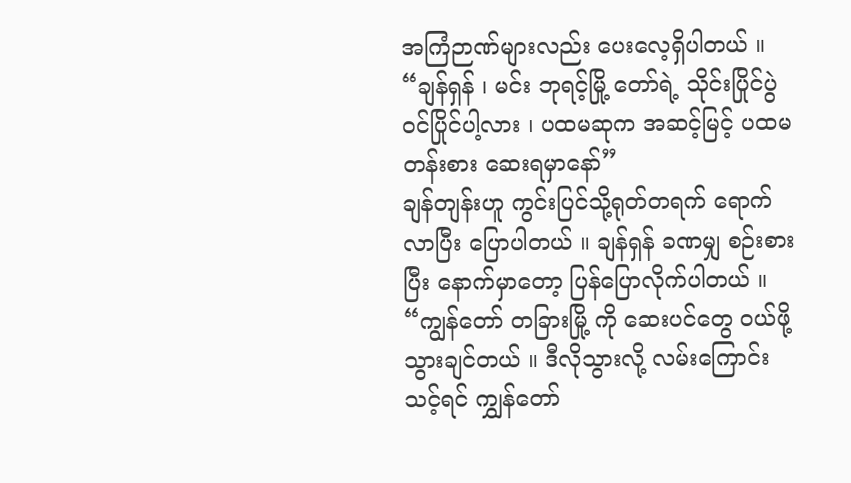အကြံဉာဏ်များလည်း ပေးလေ့ရှိပါတယ် ။
“ချန်ရှန် ၊ မင်း ဘုရင့်မြို့ တော်ရဲ့ သိုင်းပြိုင်ပွဲ ၀င်ပြိုင်ပါ့လား ၊ ပထမဆုက အဆင့်မြင့် ပထမ တန်းစား ဆေးရမှာနော်”
ချန်တျန်းဟူ ကွင်းပြင်သို့ရုတ်တရက် ရောက်လာပြီး ပြောပါတယ် ။ ချန်ရှန် ခဏမျှ စဉ်းစားပြီး နောက်မှာတော့ ပြန်ပြောလိုက်ပါတယ် ။
“ကျွန်တော် တခြားမြို့ ကို ဆေးပင်တွေ ၀ယ်ဖို့သွားချင်တယ် ။ ဒီလိုသွားလို့ လမ်းကြောင်း သင့်ရင် ကျွှန်တော်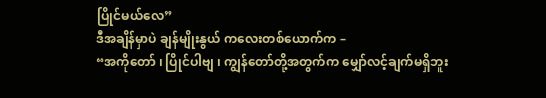ပြိုင်မယ်လေ”
ဒီအချိန်မှာပဲ ချန်မျိုးနွယ် ကလေးတစ်ယောက်က –
“အကိုတော် ၊ ပြိုင်ပါဗျ ၊ ကျွန်တော်တို့အတွက်က မျှော်လင့်ချက်မရှိဘူး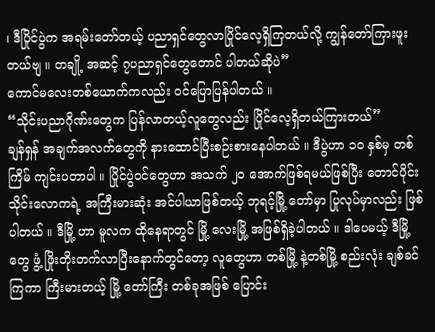၊ ဒီပြိုင်ပွဲက အရမ်းတော်တယ့် ပညာရှင်တွေလာပြိုင်လေ့ရှိကြတယ်လို့ ကျွန်တော်ကြားဖူးတယ်ဗျ ။ တချို့ အဆင့် ၇ပညာရှင်တွေတောင် ပါတယ်ဆိုပဲ”
ကောင်မလေးတစ်ယောက်ကလည်း ၀င်ပြောပြန်ပါတယ် ။
“သိုင်းပညာဂိုဏ်းတွေက ပြန်လာတယ့်လူတွေလည်း ပြိုင်လေ့ရှိတယ်ကြားတယ်”
ချန်ရှန် အချက်အလက်တွေကို နားထောင်ပြီးစဉ်းစားနေပါတယ် ။ ဒီပွဲဟာ ၁၀ နှစ်မှ တစ်ကြိမ် ကျင်းပတာပါ ။ ပြိုင်ပွဲဝင်တွေဟာ အသက် ၂၀ အောက်ဖြစ်ရမယ်ဖြစ်ပြီး တောင်ပိုင်း သိုင်းလောကရဲ့ အကြီးမားဆုံး အင်ပါယာဖြစ်တယ့် ဘုရင့်မြို့ တော်မှာ ပြုလုပ်မှာလည်း ဖြစ်ပါတယ် ။ ဒီမြို့ ဟာ မူလက ထိုနေရာတွင် မြို့ လေးမြို့ အဖြစ်ရှိခဲ့ပါတယ် ။ ဒါပေမယ့် ဒီမြို့ တွေ ဖွံ့ ဖြိုးတိုးတက်လာပြီးနောက်တွင်တော့ လူတွေဟာ တစ်မြို့ နဲ့တစ်မြို့ စည်းလုံး ချစ်ခင်ကြကာ ကြီးမားတယ့် မြို့ တော်ကြီး တစ်ခုအဖြစ် ပြောင်း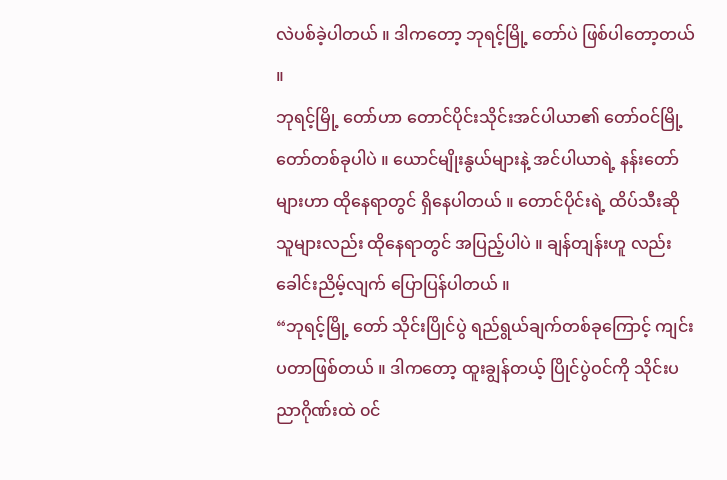လဲပစ်ခဲ့ပါတယ် ။ ဒါကတော့ ဘုရင့်မြို့ တော်ပဲ ဖြစ်ပါတော့တယ် ။
ဘုရင့်မြို့ တော်ဟာ တောင်ပိုင်းသိုင်းအင်ပါယာ၏ တော်ဝင်မြို့ တော်တစ်ခုပါပဲ ။ ယောင်မျိုးနွယ်များနဲ့ အင်ပါယာရဲ့ နန်းတော်များဟာ ထိုနေရာတွင် ရှိနေပါတယ် ။ တောင်ပိုင်းရဲ့ ထိပ်သီးဆိုသူများလည်း ထိုနေရာတွင် အပြည့်ပါပဲ ။ ချန်တျန်းဟူ လည်းခေါင်းညိမ့်လျက် ပြောပြန်ပါတယ် ။
“ဘုရင့်မြို့ တော် သိုင်းပြိုင်ပွဲ ရည်ရွယ်ချက်တစ်ခုကြောင့် ကျင်းပတာဖြစ်တယ် ။ ဒါကတော့ ထူးချွန်တယ့် ပြိုင်ပွဲဝင်ကို သိုင်းပညာဂိုဏ်းထဲ ၀င်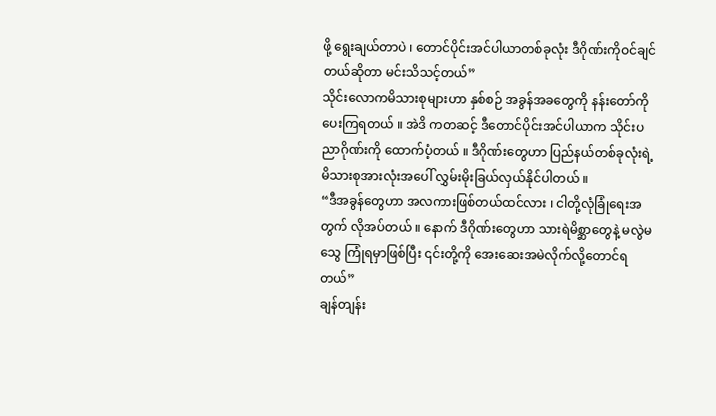ဖို့ ရွေးချယ်တာပဲ ၊ တောင်ပိုင်းအင်ပါယာတစ်ခုလုံး ဒီဂိုဏ်းကိုဝင်ချင်တယ်ဆိုတာ မင်းသိသင့်တယ်”
သိုင်းလောကမိသားစုများဟာ နှစ်စဉ် အခွန်အခတွေကို နန်းတော်ကို ပေးကြရတယ် ။ အဲဒိ ကတဆင့် ဒီတောင်ပိုင်းအင်ပါယာက သိုင်းပညာဂိုဏ်းကို ထောက်ပံ့တယ် ။ ဒီဂိုဏ်းတွေဟာ ပြည်နယ်တစ်ခုလုံးရဲ့ မိသားစုအားလုံးအပေါ် လွှမ်းမိုးခြယ်လှယ်နိုင်ပါတယ် ။
“ဒီအခွန်တွေဟာ အလကားဖြစ်တယ်ထင်လား ၊ ငါတို့လုံခြုံရေးအတွက် လိုအပ်တယ် ။ နောက် ဒီဂိုဏ်းတွေဟာ သားရဲမိစ္ဆာတွေနဲ့ မလွဲမသွေ ကြုံရမှာဖြစ်ပြီး ၎င်းတို့ကို အေးဆေးအမဲလိုက်လို့တောင်ရတယ်”
ချန်တျန်း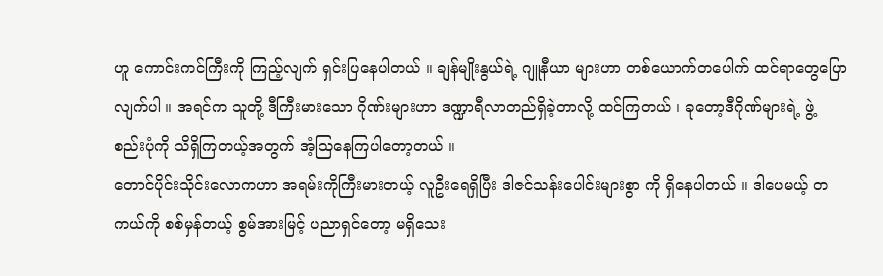ဟူ ကောင်းကင်ကြီးကို ကြည့်လျက် ရှင်းပြနေပါတယ် ။ ချန်မျိုးနွယ်ရဲ့ ဂျူနီယာ များဟာ တစ်ယောက်တပေါက် ထင်ရာတွေပြောလျက်ပါ ။ အရင်က သူတို့ ဒီကြီးမားသော ဂိုဏ်းများဟာ ဒဏ္ဍာရီလာတည်ရှိခဲ့တာလို့ ထင်ကြတယ် ၊ ခုတော့ဒီဂိုဏ်များရဲ့ ဖွဲ့ စည်းပုံကို သိရှိကြတယ့်အတွက် အံ့သြနေကြပါတော့တယ် ။
တောင်ပိုင်းသိုင်းလောကဟာ အရမ်းကိုကြီးမားတယ့် လူဦးရေရှိပြီး ဒါဇင်သန်းပေါင်းများစွာ ကို ရှိနေပါတယ် ။ ဒါပေမယ့် တကယ်ကို စစ်မှန်တယ့် စွမ်အားမြင့် ပညာရှင်တော့ မရှိသေး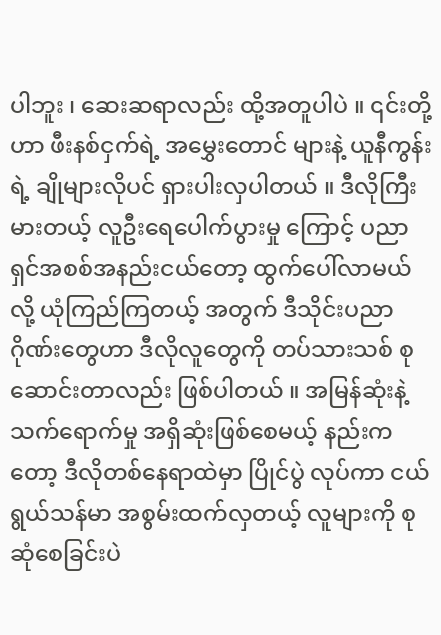ပါဘူး ၊ ဆေးဆရာလည်း ထို့အတူပါပဲ ။ ၎င်းတို့ဟာ ဖီးနစ်ငှက်ရဲ့ အမွှေးတောင် များနဲ့ ယူနီကွန်းရဲ့ ချိုများလိုပင် ရှားပါးလှပါတယ် ။ ဒီလိုကြီးမားတယ့် လူဦးရေပေါက်ပွားမှု ကြောင့် ပညာရှင်အစစ်အနည်းငယ်တော့ ထွက်ပေါ်လာမယ်လို့ ယုံကြည်ကြတယ့် အတွက် ဒီသိုင်းပညာဂိုဏ်းတွေဟာ ဒီလိုလူတွေကို တပ်သားသစ် စုဆောင်းတာလည်း ဖြစ်ပါတယ် ။ အမြန်ဆုံးနဲ့ သက်ရောက်မှု အရှိဆုံးဖြစ်စေမယ့် နည်းကတော့ ဒီလိုတစ်နေရာထဲမှာ ပြိုင်ပွဲ လုပ်ကာ ငယ်ရွယ်သန်မာ အစွမ်းထက်လှတယ့် လူများကို စုဆုံစေခြင်းပဲ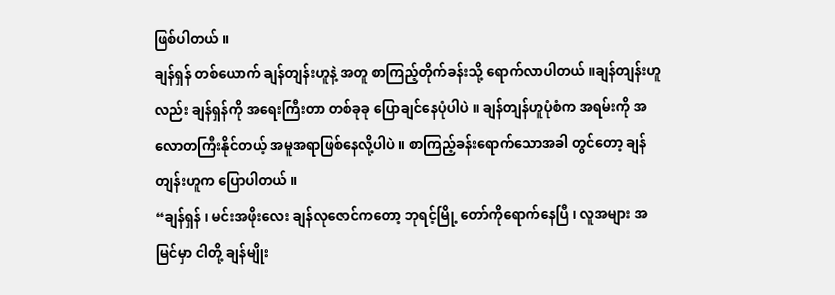ဖြစ်ပါတယ် ။
ချန်ရှန် တစ်ယောက် ချန်တျန်းဟူနဲ့ အတူ စာကြည့်တိုက်ခန်းသို့ ရောက်လာပါတယ် ။ချန်တျန်းဟူ လည်း ချန်ရှန်ကို အရေးကြီးတာ တစ်ခုခု ပြောချင်နေပုံပါပဲ ။ ချန်တျန်ဟူပုံစံက အရမ်းကို အလောတကြီးနိုင်တယ့် အမူအရာဖြစ်နေလို့ပါပဲ ။ စာကြည့်ခန်းရောက်သောအခါ တွင်တော့ ချန်တျန်းဟူက ပြောပါတယ် ။
“ချန်ရှန် ၊ မင်းအဖိုးလေး ချန်လုဇောင်ကတော့ ဘုရင့်မြို့ တော်ကိုရောက်နေပြီ ၊ လူအများ အမြင်မှာ ငါတို့ ချန်မျိုး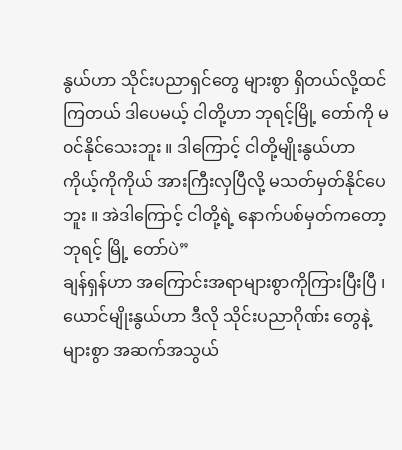နွယ်ဟာ သိုင်းပညာရှင်တွေ များစွာ ရှိတယ်လို့ထင်ကြတယ် ဒါပေမယ့် ငါတို့ဟာ ဘုရင့်မြို့ တော်ကို မ၀င်နိုင်သေးဘူး ။ ဒါကြောင့် ငါတို့မျိုးနွယ်ဟာ ကိုယ့်ကိုကိုယ် အားကြီးလှပြီလို့ မသတ်မှတ်နိုင်ပေဘူး ။ အဲဒါကြောင့် ငါတို့ရဲ့ နောက်ပစ်မှတ်ကတော့ ဘုရင့် မြို့ တော်ပဲ”
ချန်ရှန်ဟာ အကြောင်းအရာများစွာကိုကြားပြီးပြီ ၊ယောင်မျိုးနွယ်ဟာ ဒီလို သိုင်းပညာဂိုဏ်း တွေနဲ့ များစွာ အဆက်အသွယ်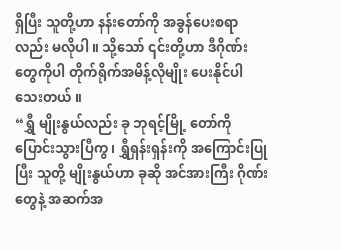ရှိပြီး သူတို့ဟာ နန်းတော်ကို အခွန်ပေးစရာလည်း မလိုပါ ။ သို့သော် ၎င်းတို့ဟာ ဒီဂိုဏ်းတွေကိုပါ တိုက်ရိုက်အမိန့်လိုမျိုး ပေးနိုင်ပါသေးတယ် ။
“ရွှီ မျိုးနွယ်လည်း ခု ဘုရင့်မြို့ တော်ကို ပြောင်းသွားပြီကွ ၊ ရွှီရှန်းရှန်းကို အကြောင်းပြုပြီး သူတို့ မျိုးနွယ်ဟာ ခုဆို အင်အားကြီး ဂိုဏ်းတွေနဲ့ အဆက်အ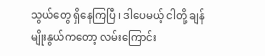သွယ်တွေ ရှိနေကြပြီ ၊ ဒါပေမယ့် ငါတို့ ချန်မျိုးနွယ်ကတော့ လမ်းကြောင်း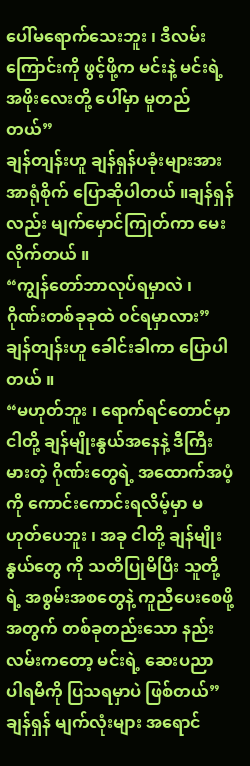ပေါ်မရောက်သေးဘူး ၊ ဒီလမ်းကြောင်းကို ဖွင့်ဖို့က မင်းနဲ့ မင်းရဲ့ အဖိုးလေးတို့ ပေါ်မှာ မူတည်တယ်”
ချန်တျန်းဟူ ချန်ရှန်ပခုံးများအား အာရုံစိုက် ပြောဆိုပါတယ် ။ချန်ရှန်လည်း မျက်မှောင်ကြုတ်ကာ မေးလိုက်တယ် ။
“ကျွန်တော်ဘာလုပ်ရမှာလဲ ၊ ဂိုဏ်းတစ်ခုခုထဲ ၀င်ရမှာလား”
ချန်တျန်းဟူ ခေါင်းခါကာ ပြောပါတယ် ။
“မဟုတ်ဘူး ၊ ရောက်ရင်တောင်မှာ ငါတို့ ချန်မျိုးနွယ်အနေနဲ့ ဒီကြီးမားတဲ့ ဂိုဏ်းတွေရဲ့ အထောက်အပံ့ကို ကောင်းကောင်းရလိမ့်မှာ မဟုတ်ပေဘူး ၊ အခု ငါတို့ ချန်မျိုးနွယ်တွေ ကို သတိပြုမိပြီး သူတို့ရဲ့ အစွမ်းအစတွေနဲ့ ကူညီပေးစေဖို့ အတွက် တစ်ခုတည်းသော နည်းလမ်းကတော့ မင်းရဲ့ ဆေးပညာ ပါရမီကို ပြသရမှာပဲ ဖြစ်တယ်”
ချန်ရှန် မျက်လုံးများ အရောင်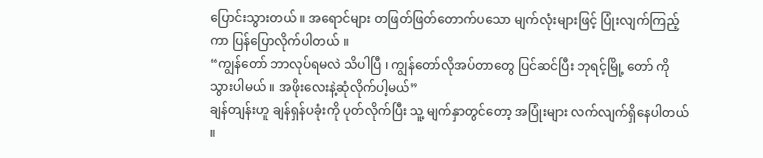ပြောင်းသွားတယ် ။ အရောင်များ တဖြတ်ဖြတ်တောက်ပသော မျက်လုံးများဖြင့် ပြုံးလျက်ကြည့်ကာ ပြန်ပြောလိုက်ပါတယ် ။
“ကျွန်တော် ဘာလုပ်ရမလဲ သိပါပြီ ၊ ကျွန်တော်လိုအပ်တာတွေ ပြင်ဆင်ပြီး ဘုရင့်မြို့ တော် ကို သွားပါမယ် ။ အဖိုးလေးနဲ့ဆုံလိုက်ပါ့မယ်”
ချန်တျန်းဟူ ချန်ရှန်ပခုံးကို ပုတ်လိုက်ပြီး သူ့ မျက်နှာတွင်တော့ အပြုံးများ လက်လျက်ရှိနေပါတယ် ။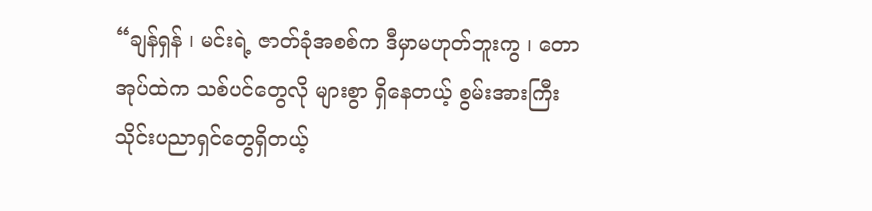“ချန်ရှန် ၊ မင်းရဲ့ ဇာတ်ခုံအစစ်က ဒီမှာမဟုတ်ဘူးကွ ၊ တောအုပ်ထဲက သစ်ပင်တွေလို များစွာ ရှိနေတယ့် စွမ်းအားကြီး သိုင်းပညာရှင်တွေရှိတယ့်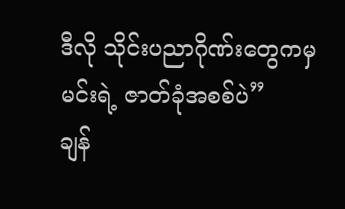ဒီလို သိုင်းပညာဂိုဏ်းတွေကမှ မင်းရဲ့ ဇာတ်ခုံအစစ်ပဲ”
ချန်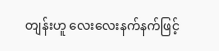တျန်းဟူ လေးလေးနက်နက်ဖြင့်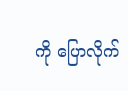ကို ပြောလိုက်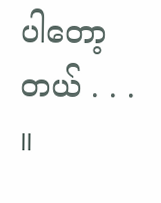ပါတော့တယ် . . . ။